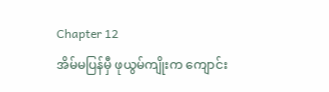Chapter 12
အိမ်မပြန်မှီ ဖုယွမ်ကျိုးက ကျောင်း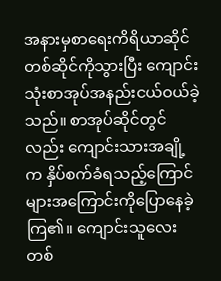အနားမှစာရေးကိရိယာဆိုင်တစ်ဆိုင်ကိုသွားပြီး ကျောင်းသုံးစာအုပ်အနည်းငယ်ဝယ်ခဲ့သည်။ စာအုပ်ဆိုင်တွင်လည်း ကျောင်းသားအချို့က နှိပ်စက်ခံရသည့်ကြောင်များအကြောင်းကိုပြောနေခဲ့ကြ၏။ ကျောင်းသူလေးတစ်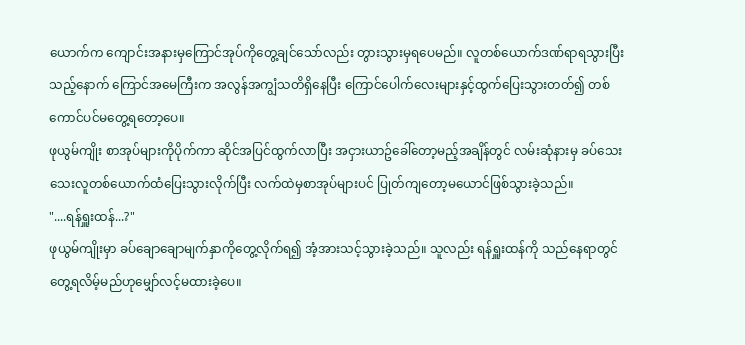ယောက်က ကျောင်းအနားမှကြောင်အုပ်ကိုတွေ့ချင်သော်လည်း တွားသွားမှရပေမည်။ လူတစ်ယောက်ဒဏ်ရာရသွားပြီးသည့်နောက် ကြောင်အမေကြီးက အလွန်အကျွံသတိရှိနေပြီး ကြောင်ပေါက်လေးများနှင့်ထွက်ပြေးသွားတတ်၍ တစ်ကောင်ပင်မတွေ့ရတော့ပေ။
ဖုယွမ်ကျိုး စာအုပ်များကိုပိုက်ကာ ဆိုင်အပြင်ထွက်လာပြီး အငှားယာဥ်ခေါ်တော့မည့်အချိန်တွင် လမ်းဆုံနားမှ ခပ်သေးသေးလူတစ်ယောက်ထံပြေးသွားလိုက်ပြီး လက်ထဲမှစာအုပ်များပင် ပြုတ်ကျတော့မယောင်ဖြစ်သွားခဲ့သည်။
"....ရန်ရှူးထန်...?"
ဖုယွမ်ကျိုးမှာ ခပ်ချောချောမျက်နှာကိုတွေ့လိုက်ရ၍ အံ့အားသင့်သွားခဲ့သည်။ သူလည်း ရန်ရှူးထန်ကို သည်နေရာတွင်တွေ့ရလိမ့်မည်ဟုမျှော်လင့်မထားခဲ့ပေ။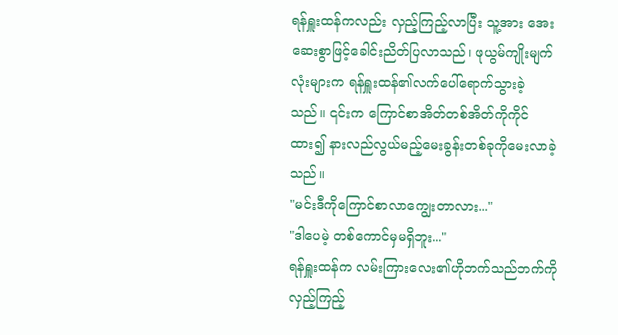ရန်ရှူးထန်ကလည်း လှည့်ကြည့်လာပြီး သူ့အား အေးဆေးစွာဖြင့်ခေါင်းညိတ်ပြလာသည်၊ ဖုယွမ်ကျိုးမျက်လုံးများက ရန်ရှူးထန်၏လက်ပေါ်ရောက်သွားခဲ့သည်။ ၎င်းက ကြောင်စာအိတ်တစ်အိတ်ကိုကိုင်ထား၍ နားလည်လွယ်မည့်မေးခွန်းတစ်ခုကိုမေးလာခဲ့သည်။
"မင်းဒီကိုကြောင်စာလာကျွေးတာလား..."
"ဒါပေမဲ့ တစ်ကောင်မှမရှိဘူး..."
ရန်ရှူးထန်က လမ်းကြားလေး၏ဟိုဘက်သည်ဘက်ကိုလှည့်ကြည့်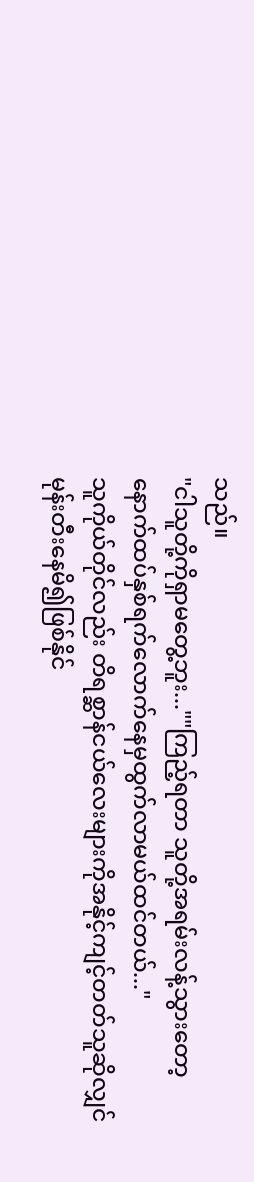သည်။
"ငါသူတို့ကိုရှာမတွေ့ဘူး...""ကြည့်ရတာ သူတို့အရမ်းလန့်သွားတော့ နောက်ထပ်နှစ်ရက်လောက်နေမှထွက်လာမယ်ထင်တယ်..."
သူကိုယ်တိုင်လည်း တိရစ္ဆာန်ငယ်လေးများကိုအနိုင့်ကျင့်တတ်သူဆိုလျှင် မုန်းတီးနေမိ၍ဖြစ်နိုင်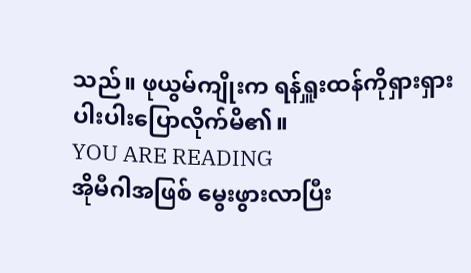သည်။ ဖုယွမ်ကျိုးက ရန်ရှူးထန်ကိုရှားရှားပါးပါးပြောလိုက်မိ၏။
YOU ARE READING
အိုမီဂါအဖြစ် မွေးဖွားလာပြီး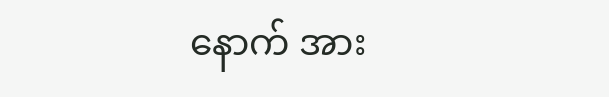နောက် အား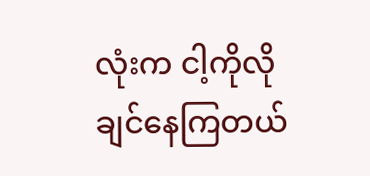လုံးက ငါ့ကိုလိုချင်နေကြတယ်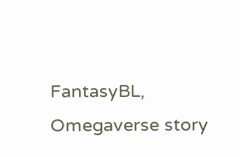FantasyBL, Omegaverse story